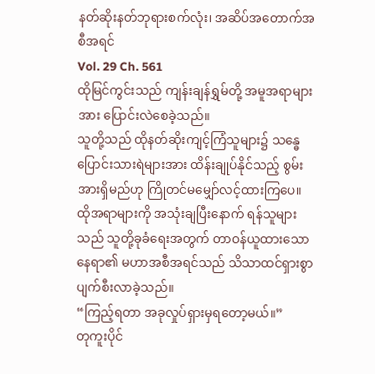နတ်ဆိုးနတ်ဘုရားစက်လုံး၊ အဆိပ်အတောက်အစီအရင်
Vol. 29 Ch. 561
ထိုမြင်ကွင်းသည် ကျန်းချန်ရွှမ်တို့ အမူအရာများအား ပြောင်းလဲစေခဲ့သည်။
သူတို့သည် ထိုနတ်ဆိုးကျင့်ကြံသူများ၌ သန္ဓေပြောင်းသားရဲများအား ထိန်းချုပ်နိုင်သည့် စွမ်းအားရှိမည်ဟု ကြိုတင်မမျှော်လင့်ထားကြပေ။
ထိုအရာများကို အသုံးချပြီးနောက် ရန်သူများသည် သူတို့ခုခံရေးအတွက် တာဝန်ယူထားသောနေရာ၏ မဟာအစီအရင်သည် သိသာထင်ရှားစွာ ပျက်စီးလာခဲ့သည်။
“ကြည့်ရတာ အခုလှုပ်ရှားမှရတော့မယ်။”
တုကူးပိုင်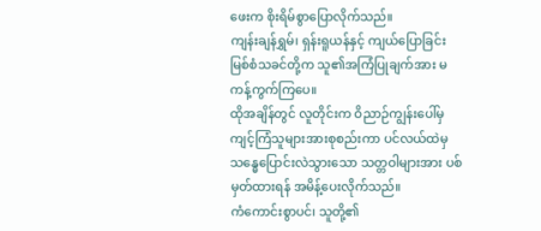ဖေးက စိုးရိမ်စွာပြောလိုက်သည်။
ကျန်းချန်ရွှမ်၊ ရှန်းရူယန်နှင့် ကျယ်ပြောခြင်းမြစ်စံသခင်တို့က သူ၏အကြံပြုချက်အား မကန့်ကွက်ကြပေ။
ထိုအချိန်တွင် လူတိုင်းက ဝိညာဉ်ကျွန်းပေါ်မှ ကျင့်ကြံသူများအားစုစည်းကာ ပင်လယ်ထဲမှ သန္ဓေပြောင်းလဲသွားသော သတ္တဝါများအား ပစ်မှတ်ထားရန် အမိန့်ပေးလိုက်သည်။
ကံကောင်းစွာပင်၊ သူတို့၏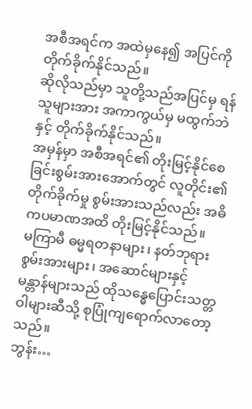အစီအရင်က အထဲမှနေ၍ အပြင်ကို တိုက်ခိုက်နိုင်သည်။
ဆိုလိုသည်မှာ သူတို့သည်အပြင်မှ ရန်သူများအား အကာကွယ်မှ မထွက်ဘဲနှင့် တိုက်ခိုက်နိုင်သည်။
အမှန်မှာ အစီအရင်၏ တိုးမြင့်နိုင်စေခြင်းစွမ်းအားအောက်တွင် လူတိုင်း၏တိုက်ခိုက်မှု စွမ်းအားသည်လည်း အဓိကပမာဏအထိ တိုးမြင့်နိုင်သည်။
မကြာမီ ဓမ္မရတနာများ၊ နတ်ဘုရားစွမ်းအားများ၊ အဆောင်များနှင့် မန္တာန်များသည် ထိုသန္ဓေပြောင်းသတ္တဝါများဆီသို့ စုပြုံကျရောက်လာတော့သည်။
ဘွန်း…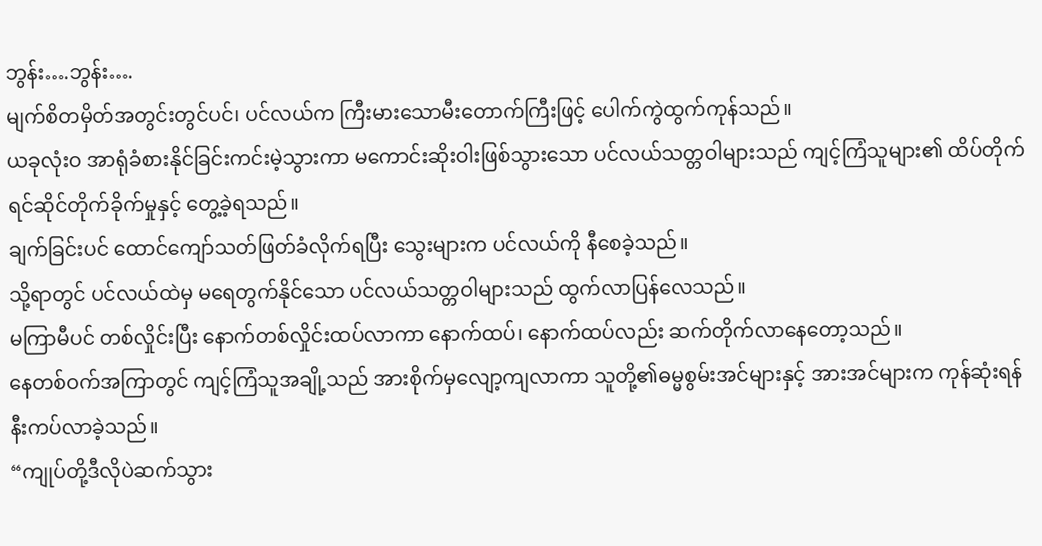ဘွန်း….ဘွန်း….
မျက်စိတမှိတ်အတွင်းတွင်ပင်၊ ပင်လယ်က ကြီးမားသောမီးတောက်ကြီးဖြင့် ပေါက်ကွဲထွက်ကုန်သည်။
ယခုလုံးဝ အာရုံခံစားနိုင်ခြင်းကင်းမဲ့သွားကာ မကောင်းဆိုးဝါးဖြစ်သွားသော ပင်လယ်သတ္တဝါများသည် ကျင့်ကြံသူများ၏ ထိပ်တိုက်ရင်ဆိုင်တိုက်ခိုက်မှုနှင့် တွေ့ခဲ့ရသည်။
ချက်ခြင်းပင် ထောင်ကျော်သတ်ဖြတ်ခံလိုက်ရပြီး သွေးများက ပင်လယ်ကို နီစေခဲ့သည်။
သို့ရာတွင် ပင်လယ်ထဲမှ မရေတွက်နိုင်သော ပင်လယ်သတ္တဝါများသည် ထွက်လာပြန်လေသည်။
မကြာမီပင် တစ်လှိုင်းပြီး နောက်တစ်လှိုင်းထပ်လာကာ နောက်ထပ်၊ နောက်ထပ်လည်း ဆက်တိုက်လာနေတော့သည်။
နေတစ်ဝက်အကြာတွင် ကျင့်ကြံသူအချို့သည် အားစိုက်မှလျော့ကျလာကာ သူတို့၏ဓမ္မစွမ်းအင်များနှင့် အားအင်များက ကုန်ဆုံးရန် နီးကပ်လာခဲ့သည်။
“ကျုပ်တို့ဒီလိုပဲဆက်သွား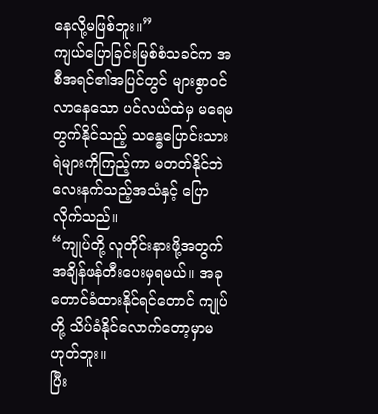နေလို့မဖြစ်ဘူး။”
ကျယ်ပြောခြင်းမြစ်စံသခင်က အစီအရင်၏အပြင်တွင် များစွာဝင်လာနေသော ပင်လယ်ထဲမှ မရေမတွက်နိုင်သည့် သန္ဓေပြောင်းသားရဲများကိုကြည့်ကာ မတတ်နိုင်ဘဲ လေးနက်သည့်အသံနှင့် ပြောလိုက်သည်။
“ကျုပ်တို့ လူတိုင်းနားဖို့အတွက် အချိန်ဖန်တီးပေးမှရမယ်။ အခုတောင်ခံထားနိုင်ရင်တောင် ကျုပ်တို့ သိပ်ခံနိုင်လောက်တော့မှာမဟုတ်ဘူး။
ပြီး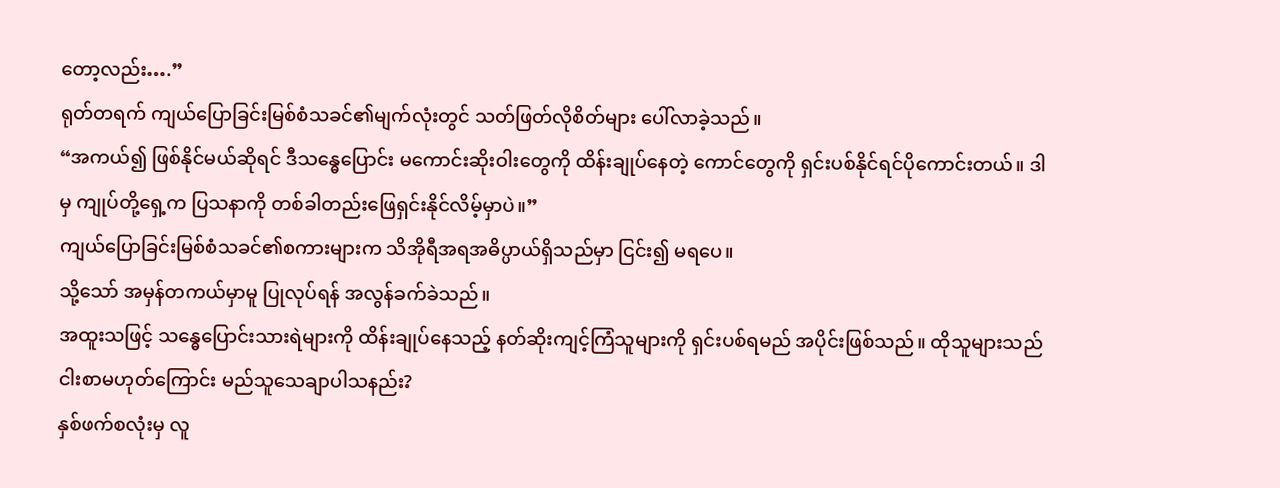တော့လည်း….”
ရုတ်တရက် ကျယ်ပြောခြင်းမြစ်စံသခင်၏မျက်လုံးတွင် သတ်ဖြတ်လိုစိတ်များ ပေါ်လာခဲ့သည်။
“အကယ်၍ ဖြစ်နိုင်မယ်ဆိုရင် ဒီသန္ဓေပြောင်း မကောင်းဆိုးဝါးတွေကို ထိန်းချုပ်နေတဲ့ ကောင်တွေကို ရှင်းပစ်နိုင်ရင်ပိုကောင်းတယ်။ ဒါမှ ကျုပ်တို့ရှေ့က ပြသနာကို တစ်ခါတည်းဖြေရှင်းနိုင်လိမ့်မှာပဲ။”
ကျယ်ပြောခြင်းမြစ်စံသခင်၏စကားများက သိအိုရီအရအဓိပ္ပာယ်ရှိသည်မှာ ငြင်း၍ မရပေ။
သို့သော် အမှန်တကယ်မှာမူ ပြုလုပ်ရန် အလွန်ခက်ခဲသည်။
အထူးသဖြင့် သန္ဓေပြောင်းသားရဲများကို ထိန်းချုပ်နေသည့် နတ်ဆိုးကျင့်ကြံသူများကို ရှင်းပစ်ရမည် အပိုင်းဖြစ်သည်။ ထိုသူများသည် ငါးစာမဟုတ်ကြောင်း မည်သူသေချာပါသနည်း?
နှစ်ဖက်စလုံးမှ လူ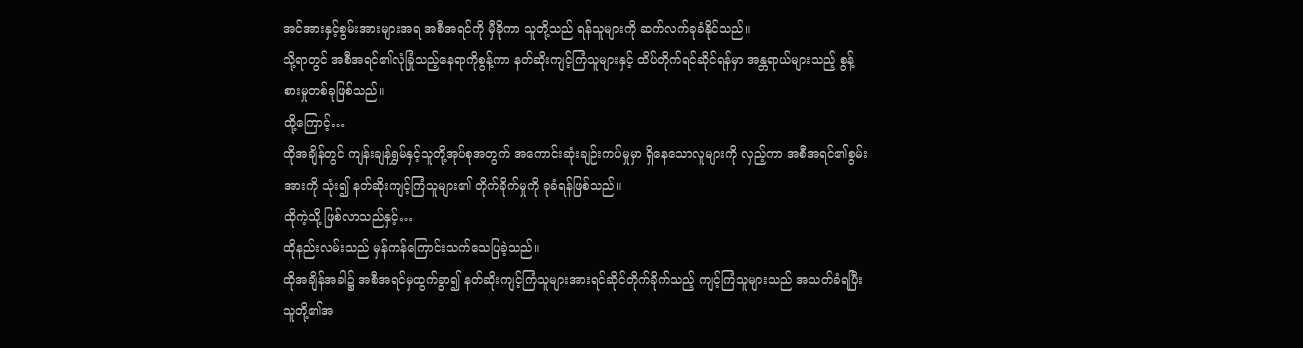အင်အားနှင့်စွမ်းအားများအရ အစီအရင်ကို မှီခိုကာ သူတို့သည် ရန်သူများကို ဆက်လက်ခုခံနိုင်သည်။
သို့ရာတွင် အစီအရင်၏လုံခြုံသည့်နေရာကိုစွန့်ကာ နတ်ဆိုးကျင့်ကြံသူများနှင့် ထိပ်တိုက်ရင်ဆိုင်ရန်မှာ အန္တရာယ်များသည့် စွန့်စားမှုတစ်ခုဖြစ်သည်။
ထို့ကြောင့်…
ထိုအချိန်တွင် ကျန်းချန်ရွှမ်နှင့်သူတို့အုပ်စုအတွက် အကောင်းဆုံးချဉ်းကပ်မှုမှာ ရှိနေသောလူများကို လှည့်ကာ အစီအရင်၏စွမ်းအားကို သုံး၍ နတ်ဆိုးကျင့်ကြံသူများ၏ တိုက်ခိုက်မှုကို ခုခံရန်ဖြစ်သည်။
ထိုကဲ့သို့ ဖြစ်လာသည်နှင့်…
ထိုနည်းလမ်းသည် မှန်ကန်ကြောင်းသက်သေပြခဲ့သည်။
ထိုအချိန်အခါ၌ အစီအရင်မှထွက်ခွာ၍ နတ်ဆိုးကျင့်ကြံသူများအားရင်ဆိုင်တိုက်ခိုက်သည့် ကျင့်ကြံသူများသည် အသတ်ခံရပြီး သူတို့၏အ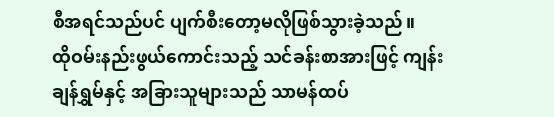စီအရင်သည်ပင် ပျက်စီးတော့မလိုဖြစ်သွားခဲ့သည်။
ထိုဝမ်းနည်းဖွယ်ကောင်းသည့် သင်ခန်းစာအားဖြင့် ကျန်းချန်ရွှမ်နှင့် အခြားသူများသည် သာမန်ထပ်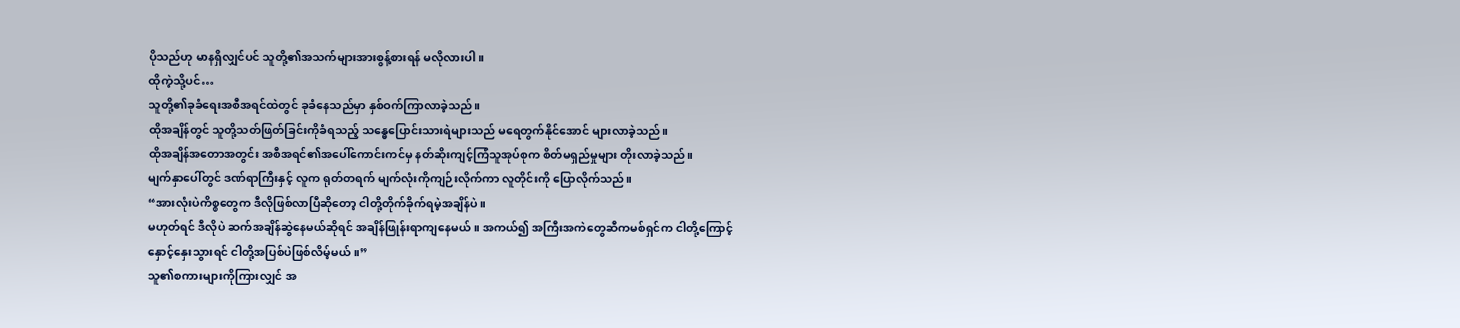ပိုသည်ဟု မာနရှိလျှင်ပင် သူတို့၏အသက်များအားစွန့်စားရန် မလိုလားပါ။
ထိုကဲ့သို့ပင်…
သူတို့၏ခုခံရေးအစီအရင်ထဲတွင် ခုခံနေသည်မှာ နှစ်ဝက်ကြာလာခဲ့သည်။
ထိုအချိန်တွင် သူတို့သတ်ဖြတ်ခြင်းကိုခံရသည့် သန္ဓေပြောင်းသားရဲများသည် မရေတွက်နိုင်အောင် များလာခဲ့သည်။
ထိုအချိန်အတောအတွင်း အစီအရင်၏အပေါ်ကောင်းကင်မှ နတ်ဆိုးကျင့်ကြံသူအုပ်စုက စိတ်မရှည်မှုများ တိုးလာခဲ့သည်။
မျက်နှာပေါ်တွင် ဒဏ်ရာကြီးနှင့် လူက ရုတ်တရက် မျက်လုံးကိုကျဉ်းလိုက်ကာ လူတိုင်းကို ပြောလိုက်သည်။
“အားလုံးပဲကိစ္စတွေက ဒီလိုဖြစ်လာပြီဆိုတော့ ငါတို့တိုက်ခိုက်ရမဲ့အချိန်ပဲ။
မဟုတ်ရင် ဒီလိုပဲ ဆက်အချိန်ဆွဲနေမယ်ဆိုရင် အချိန်ဖြုန်းရာကျနေမယ်။ အကယ်၍ အကြီးအကဲတွေဆီကမစ်ရှင်က ငါတို့ကြောင့် နှောင့်နှေးသွားရင် ငါတို့အပြစ်ပဲဖြစ်လိမ့်မယ်။”
သူ၏စကားများကိုကြားလျှင် အ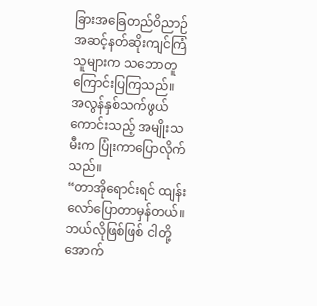ခြားအခြေတည်ဝိညာဉ်အဆင့်နတ်ဆိုးကျင်ကြံသူများက သဘောတူကြောင်းပြကြသည်။
အလွန်နှစ်သက်ဖွယ်ကောင်းသည့် အမျိုးသမီးက ပြုံးကာပြောလိုက်သည်။
“တာအိုရောင်းရင် ထျန်းလော်ပြောတာမှန်တယ်။ ဘယ်လိုဖြစ်ဖြစ် ငါတို့အောက်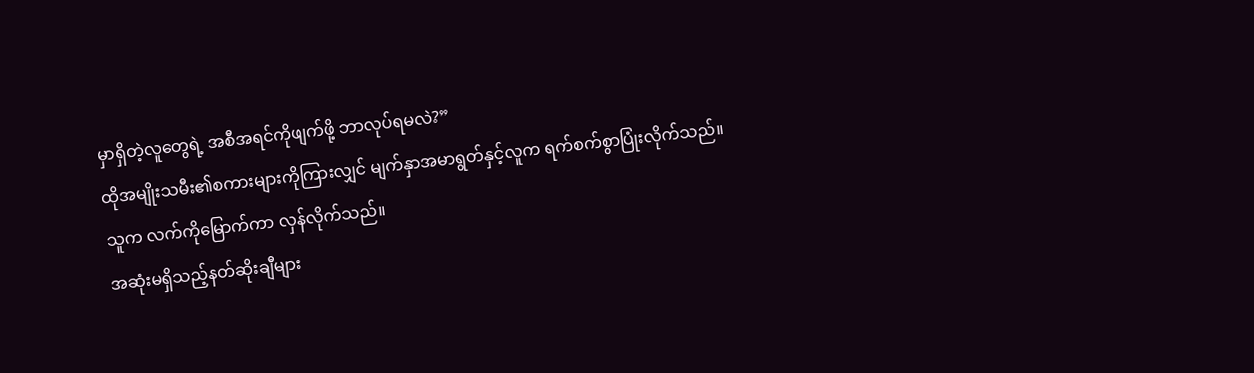မှာရှိတဲ့လူတွေရဲ့ အစီအရင်ကိုဖျက်ဖို့ ဘာလုပ်ရမလဲ?”
ထိုအမျိုးသမီး၏စကားများကိုကြားလျှင် မျက်နှာအမာရွတ်နှင့်လူက ရက်စက်စွာပြုံးလိုက်သည်။
သူက လက်ကိုမြောက်ကာ လှန်လိုက်သည်။
အဆုံးမရှိသည့်နတ်ဆိုးချီများ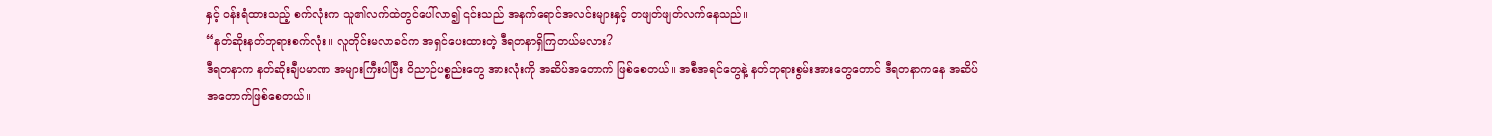နှင့် ဝန်းရံထားသည့် စက်လုံးက သူ၏လက်ထဲတွင်ပေါ်လာ၍ ၎င်းသည် အနက်ရောင်အလင်းများနှင့် တဖျတ်ဖျတ်လက်နေသည်။
“နတ်ဆိုးနတ်ဘုရားစက်လုံး။ လူတိုင်းမလာခင်က အရှင်ပေးထားတဲ့ ဒီရတနာရှိကြတယ်မလား?
ဒီရတနာက နတ်ဆိုးချီပမာဏ အများကြီးပါပြီး ဝိညာဉ်ပစ္စည်းတွေ အားလုံးကို အဆိပ်အတောက် ဖြစ်စေတယ်။ အစီအရင်တွေနဲ့ နတ်ဘုရားစွမ်းအားတွေတောင် ဒီရတနာကနေ အဆိပ်အတောက်ဖြစ်စေတယ်။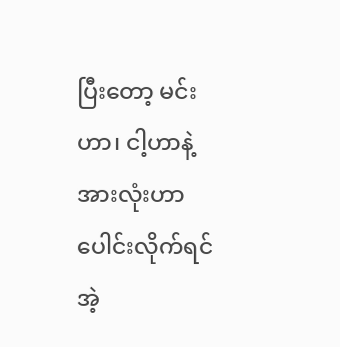ပြီးတော့ မင်းဟာ၊ ငါ့ဟာနဲ့ အားလုံးဟာပေါင်းလိုက်ရင် အဲ့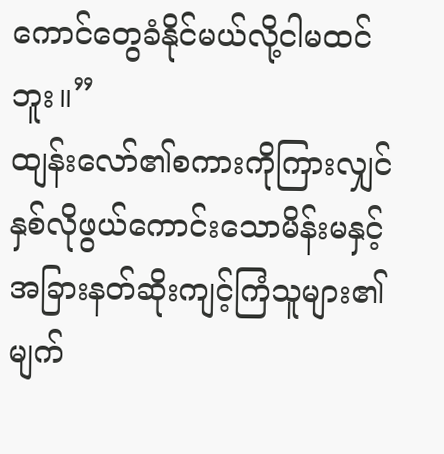ကောင်တွေခံနိုင်မယ်လို့ငါမထင်ဘူး။”
ထျန်းလော်၏စကားကိုကြားလျှင် နှစ်လိုဖွယ်ကောင်းသောမိန်းမနှင့် အခြားနတ်ဆိုးကျင့်ကြံသူများ၏ မျက်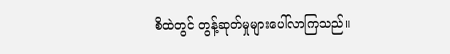စိထဲတွင် တွန့်ဆုတ်မှုများပေါ်လာကြသည်။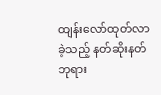ထျန်းလော်ထုတ်လာခဲ့သည့် နတ်ဆိုးနတ်ဘုရား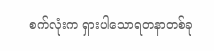စက်လုံးက ရှားပါသောရတနာတစ်ခု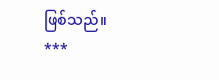ဖြစ်သည်။
***